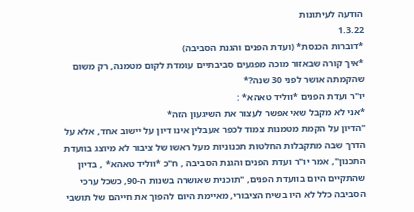הודעה לעיתונות
1.3.22
*דוברות הכנסת* (ועדת הפנים והגנת הסביבה)
*איך קורה שבאזור מוכה מפגעים סביבתיים עומדת לקום מטמנה, רק משום שהקמתה אושר לפני 30 שנה?*
יו"ר ועדת הפנים *ווליד טאהא* :
*אני לא מקבל שאי אפשר לעצור את השיגעון הזה*
"הדיון על הקמת מטמנות צמוד לכפר אעבלין אינו דיון על יישוב אחד, אלא על הדרך שבה מתקבלות החלטות תכנוניות מעל ראשו של ציבור לא מיוצג בוועדת התכנון", אמר יו"ר ועדת הפנים והגנת הסביבה , ח"כ *ווליד טאהא* , בדיון שהתקיים היום בוועדת הפנים, "תוכנית שאושרה בשנות ה-90, כשכל ערכי הסביבה כלל לא היו בשיח הציבורי, מאיימת היום להפוך את חייהם של תושבי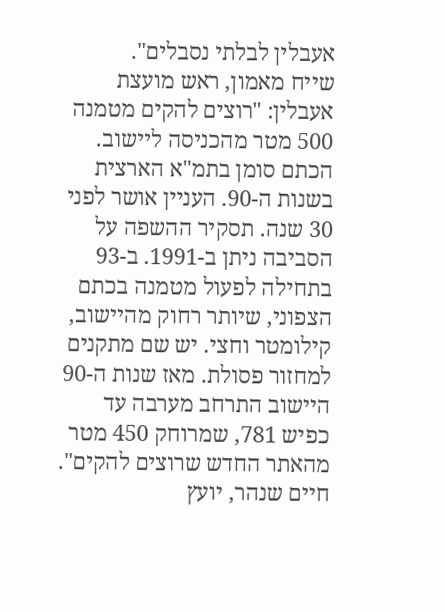אעבלין לבלתי נסבלים".
שייח מאמון, ראש מועצת אעבלין: "רוצים להקים מטמנה 500 מטר מהכניסה ליישוב. הכתם סומן בתמ"א הארצית בשנות ה-90. העניין אושר לפני 30 שנה. תסקיר ההשפה על הסביבה ניתן ב-1991. ב-93 בתחילה לפעול מטמנה בכתם הצפוני, שיותר רחוק מהיישוב, קילומטר וחצי. יש שם מתקנים למחזור פסולת. מאז שנות ה-90 היישוב התרחב מערבה עד כפיש 781, שמרוחק 450 מטר מהאתר החדש שרוצים להקים".
חיים שנהר, יועץ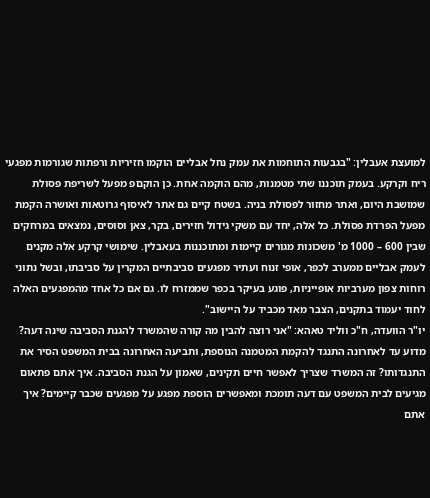למועצת אעבלין: "בגבעות התוחמות את עמק נחל אבליים הוקמו חזיריות ורפתות שגורמות מפגעי ריח וקרקע. בעמק תוכננו שתי מטמנות, מהם הוקמה אחת. כן הוקםפ מפעל לשריפת פסולת שמושבת היום, ואתר מחזור לפסולת בניה. בשטח קיים גם אתר לאיסוף גרוטאות ואושרה הקמת מפעל הפרדת פסולת. כל אלה, יחד עם משקי גידול חזירים, בקר, צאן וסוסים, נמצאים במרחקים שבין 600 – 1000 מ' משכונות מגורים קיימות ומתוכננות בעאבלין. שימושי קרקע אלה מקנים לעמק אבליים ממערב לכפר, אופי זנוח ועתיר מפגעים סביבתיים המקרין על סביבתו, ובשל נתוני רוחות צפון מערביות אופייניות, פוגע בעיקר בכפר שממזרח לו. גם אם כל אחד מהמפגעים האלה לחוד יעמוד בתקנים, הצבר מאד מכביד על היישוב".
יו"ר הוועדה, ח"כ ווליד טאהא: "אני רוצה להבין מה קורה שהמשרד להגנת הסביבה שינה דעה? מדוע עד לאחרונה התנגד להקמת המטמנה הנוספת, ותביעה האחרונה בבית המשפט הסיר את התנגדותו? זה המשרד שצריך לאפשר חיים תקינים, שאמון על הגנת הסביבה. איך אתם פתאום מגיעים לבית המשפט עם דעה תומכת ומאפשרים הוספת מפגע על מפגעים שכבר קיימים? איך אתם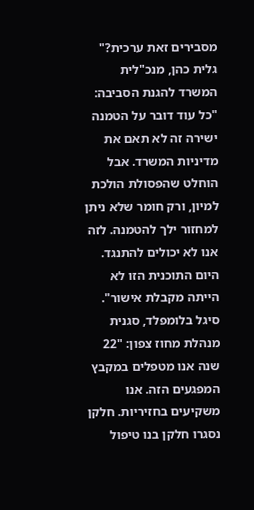מסבירים זאת ערכית?"
גלית כהן, מנכ"לית המשרד להגנת הסביבה: "כל עוד דובר על הטמנה ישירה זה לא תאם את מדיניות המשרד. אבל הוחלט שהפסולת הולכת למיון, ורק חומר שלא ניתן למחזור ילך להטמנה. לזה אנו לא יכולים להתנגד. היום התוכנית הזו לא הייתה מקבלת אישור".
סיגל בלומפלד, סגנית מנהלת מחוז צפון: "22 שנה אנו מטפלים במקבץ המפגעים הזה. אנו משקיעים בחזיריות. חלקן נסגרו חלקן בנו טיפול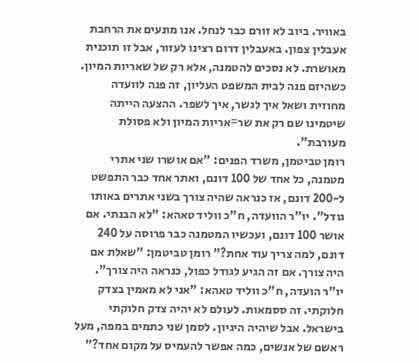באוויר. ביוב לא זורם כבר לנחל. אנו מונעים את הרחבת אעבלין צפון. באעבלין דרום רצינו לעזור, אבל זו תוכנית מאושרת. לא נסכים להטמנה, אלא רק של שאריות המיון. כשהיזם פנה לבית המשפט העליון, זה פנה לוועדה מחוזית ושאל איך לגשר, איך לשפר. ההצעה הייתה שיטמינו שם רק את שר=אריות המיון ולא פסולת מעורבת".
רומן טביטמן, משרד הפנים: "אם אושרו שני אתרי מטמנה, כל אחד של 100 דונם, ואתר אחד כבר התפשט ל-200 דונם, אז כנראה שהיה צורך בשני אתרים באותו גודל". יו"ר הוועדה, ח"כ ווליד טאהא: "לא הבנתי. אם אושר 100 דונם, ועכשיו המטמנה כבר פרוסה על 240 דונם, למה צריך עוד אחת?" רומן טביטמן: "שאלת אם היה צורך. אם זה הגיע לגודל כפול, כנראה היה צורך".
יו"ר הועדה, ח"כ ווליד טאהא: "אני לא מאמין בצדק חלוקתי. זה ססמאות. לעולם לא יהיה צדק חלוקתי בישראל. אבל שיהיה היגיון. לסמן שני כתמים במפה, מעל ראשם של אנשים, כמה אפשר להעמיס על מקום אחד?"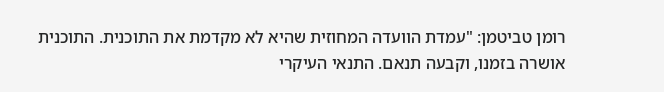רומן טביטמן: "עמדת הוועדה המחוזית שהיא לא מקדמת את התוכנית. התוכנית אושרה בזמנו, וקבעה תנאם. התנאי העיקרי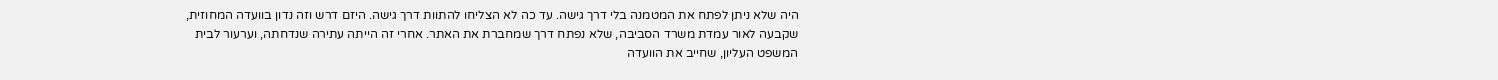היה שלא ניתן לפתח את המטמנה בלי דרך גישה. עד כה לא הצליחו להתוות דרך גישה. היזם דרש וזה נדון בוועדה המחוזית, שקבעה לאור עמדת משרד הסביבה, שלא נפתח דרך שמחברת את האתר. אחרי זה הייתה עתירה שנדחתה, וערעור לבית המשפט העליון, שחייב את הוועדה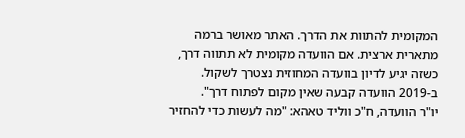המקומית להתוות את הדרך. האתר מאושר ברמה מתארית ארצית. אם הוועדה מקומית לא תתווה דרך, כשזה יגיע לדיון בוועדה המחוזית נצטרך לשקול. ב-2019 הוועדה קבעה שאין מקום לפתוח דרך".
יו"ר הוועדה, ח"כ ווליד טאהא: "מה לעשות כדי להחזיר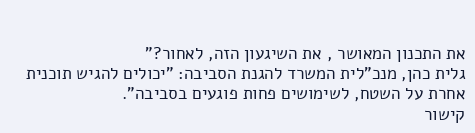את התכנון המאושר , את השיגעון הזה, לאחור?"
גלית כהן, מנכ"לית המשרד להגנת הסביבה: "יכולים להגיש תוכנית אחרת על השטח, לשימושים פחות פוגעים בסביבה".
קישור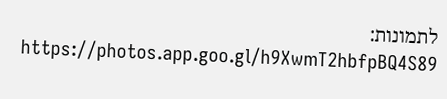לתמונות: https://photos.app.goo.gl/h9XwmT2hbfpBQ4S89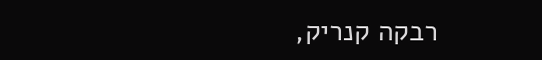רבקה קנריק,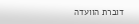דוברת הוועדה